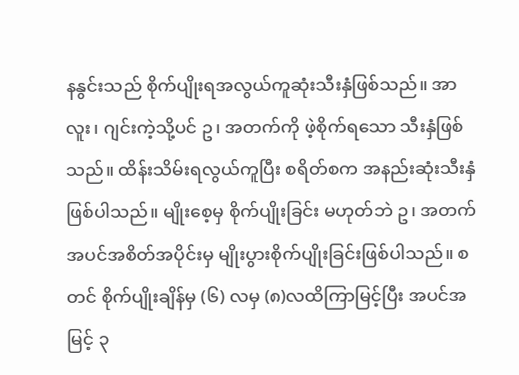နနွင်းသည် စိုက်ပျိုးရအလွယ်ကူဆုံးသီးနှံဖြစ်သည်။ အာလူး၊ ဂျင်းကဲ့သို့ပင် ဥ၊ အတက်ကို ဖဲ့စိုက်ရသော သီးနှံဖြစ်သည်။ ထိန်းသိမ်းရလွယ်ကူပြီး စရိတ်စက အနည်းဆုံးသီးနှံဖြစ်ပါသည်။ မျိုးစေ့မှ စိုက်ပျိုးခြင်း မဟုတ်ဘဲ ဥ၊ အတက် အပင်အစိတ်အပိုင်းမှ မျိုးပွားစိုက်ပျိုးခြင်းဖြစ်ပါသည်။ စတင် စိုက်ပျိုးချိန်မှ (၆) လမှ (၈)လထိကြာမြင့်ပြီး အပင်အမြင့် ၃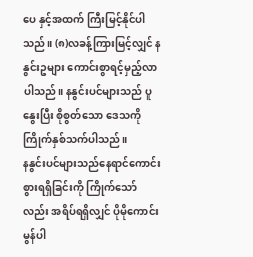ပေ နှင့်အထက် ကြီးမြင့်နိုင်ပါသည်။ (၈)လခန့်ကြားမြင့်လျှင် နနွင်းဥများ ကောင်းစွာရင့်မှည့်လာ ပါသည်။ နနွင်းပင်များသည် ပူနွေးပြီး စိုစွတ်သော ဒေသကို ကြိုက်နှစ်သက်ပါသည်။
နနွင်းပင်များသည်နေရာင်ကောင်းစွားရရှိခြင်းကို ကြိုက်သော်လည်း အရိပ်ရရှိလျှင် ပိုမိုကောင်းမွန်ပါ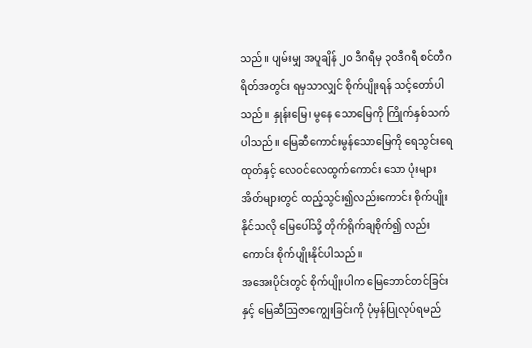သည်။ ပျမ်းမျှ အပူချိန် ၂၀ ဒီဂရီမှ ၃၀ဒီဂရီ စင်တီဂရိတ်အတွင်း ရမှသာလျှင် စိုက်ပျိုးရန် သင့်တော်ပါသည်။ နှုန်းမြေ၊ မွနေ သောမြေကို ကြိုက်နှစ်သက်ပါသည်။ မြေဆီကောင်းမွန်သောမြေကို ရေသွင်းရေထုတ်နှင့် လေဝင်လေထွက်ကောင်း သော ပုံးများ အိတ်များတွင် ထည့်သွင်း၍လည်းကောင်း စိုက်ပျိုးနိုင်သလို မြေပေါ်သို့ တိုက်ရိုက်ချစိုက်၍ လည်းကောင်း စိုက်ပျိုးနိုင်ပါသည်။
အအေးပိုင်းတွင် စိုက်ပျိုးပါက မြေဘောင်တင်ခြင်းနှင့် မြေဆီဩဇာကျွေးခြင်းကို ပုံမှန်ပြုလုပ်ရမည်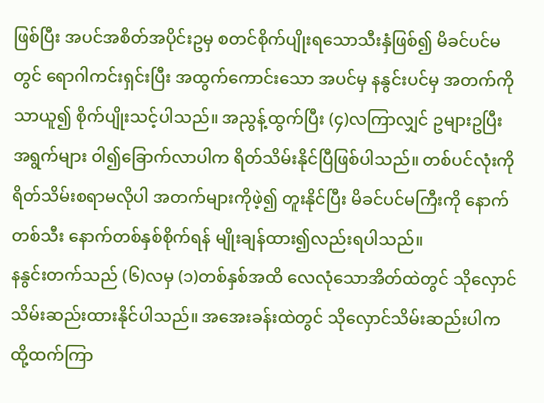ဖြစ်ပြီး အပင်အစိတ်အပိုင်းဥမှ စတင်စိုက်ပျိုးရသောသီးနှံဖြစ်၍ မိခင်ပင်မတွင် ရောဂါကင်းရှင်းပြီး အထွက်ကောင်းသော အပင်မှ နနွင်းပင်မှ အတက်ကိုသာယူ၍ စိုက်ပျိုးသင့်ပါသည်။ အညွန့်ထွက်ပြီး (၄)လကြာလျှင် ဥများဥပြီး အရွက်များ ဝါ၍ခြောက်လာပါက ရိတ်သိမ်းနိုင်ပြီဖြစ်ပါသည်။ တစ်ပင်လုံးကိုရိတ်သိမ်းစရာမလိုပါ အတက်များကိုဖဲ့၍ တူးနိုင်ပြီး မိခင်ပင်မကြီးကို နောက်တစ်သီး နောက်တစ်နှစ်စိုက်ရန် မျိုးချန်ထား၍လည်းရပါသည်။
နနွင်းတက်သည် (၆)လမှ (၁)တစ်နှစ်အထိ လေလုံသောအိတ်ထဲတွင် သိုလှောင်သိမ်းဆည်းထားနိုင်ပါသည်။ အအေးခန်းထဲတွင် သိုလှောင်သိမ်းဆည်းပါက ထို့ထက်ကြာ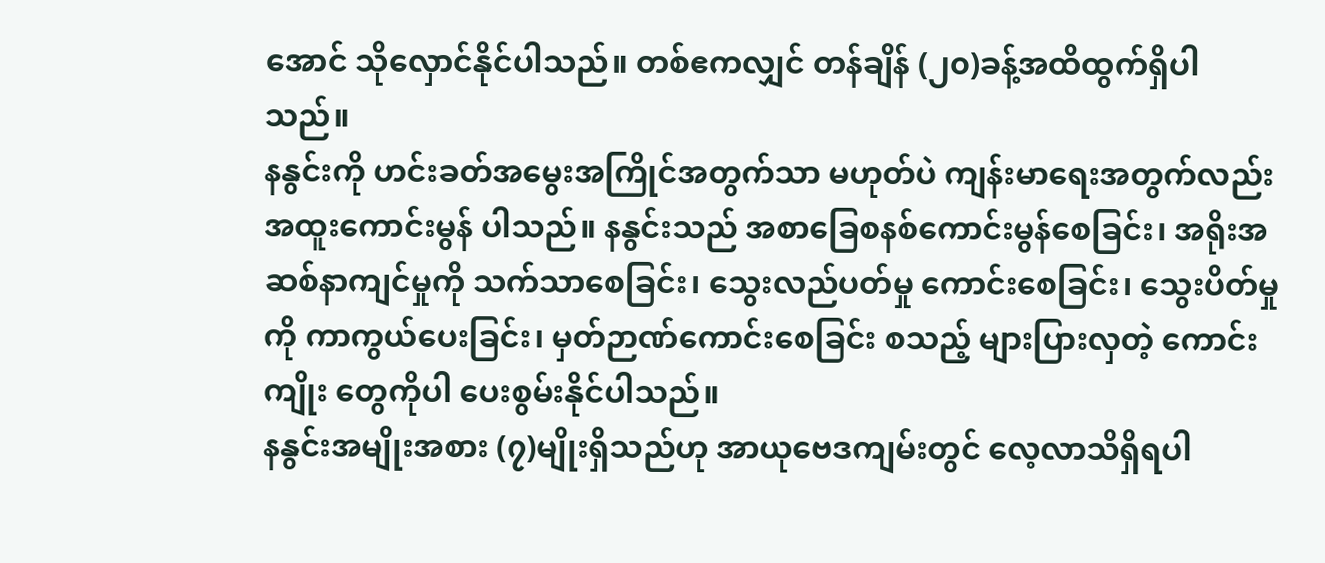အောင် သိုလှောင်နိုင်ပါသည်။ တစ်ဧကလျှင် တန်ချိန် (၂၀)ခန့်အထိထွက်ရှိပါသည်။
နနွင်းကို ဟင်းခတ်အမွေးအကြိုင်အတွက်သာ မဟုတ်ပဲ ကျန်းမာရေးအတွက်လည်း အထူးကောင်းမွန် ပါသည်။ နနွင်းသည် အစာခြေစနစ်ကောင်းမွန်စေခြင်း၊ အရိုးအဆစ်နာကျင်မှုကို သက်သာစေခြင်း၊ သွေးလည်ပတ်မှု ကောင်းစေခြင်း၊ သွေးပိတ်မှုကို ကာကွယ်ပေးခြင်း၊ မှတ်ဉာဏ်ကောင်းစေခြင်း စသည့် များပြားလှတဲ့ ကောင်းကျိုး တွေကိုပါ ပေးစွမ်းနိုင်ပါသည်။
နနွင်းအမျိုးအစား (၇)မျိုးရှိသည်ဟု အာယုဗေဒကျမ်းတွင် လေ့လာသိရှိရပါ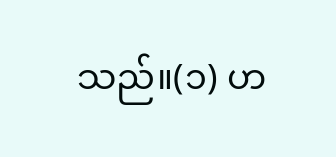သည်။(၁) ဟ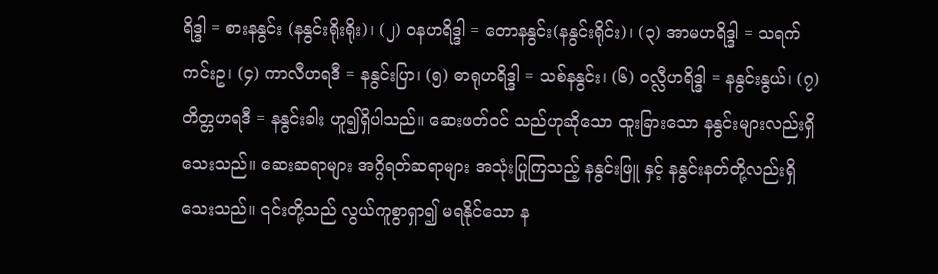ရိဒ္ဒါ = စားနနွင်း (နနွင်းရိုးရိုး)၊ (၂) ဝနဟရိဒ္ဒါ = တောနနွင်း(နနွင်းရိုင်း)၊ (၃) အာမဟရိဒ္ဒါ = သရက်ကင်းဥ၊ (၄) ကာလီဟရဒီ = နနွင်းပြာ၊ (၅) ဓာရုဟရိဒ္ဒါ = သစ်နနွင်း၊ (၆) ဝလ္လီဟရိဒ္ဒါ = နနွင်းနွယ်၊ (၇) တိတ္တဟရဒီ = နနွင်းခါး ဟူ၍ရှိပါသည်။ ဆေးဖတ်ဝင် သည်ဟုဆိုသော ထူးခြားသော နနွင်းများလည်းရှိသေးသည်။ ဆေးဆရာများ အဂ္ဂိရတ်ဆရာများ အသုံးပြုကြသည့် နနွင်းဖြူ နှင့် နနွင်းနတ်တို့လည်းရှိသေးသည်။ ၎င်းတို့သည် လွယ်ကူစွာရှာ၍ မရနိုင်သော န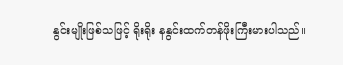နွင်းမျိုးဖြစ်သဖြင့် ရိုးရိုး နနွင်းထက်တန်ဖိုးကြီးမားပါသည်။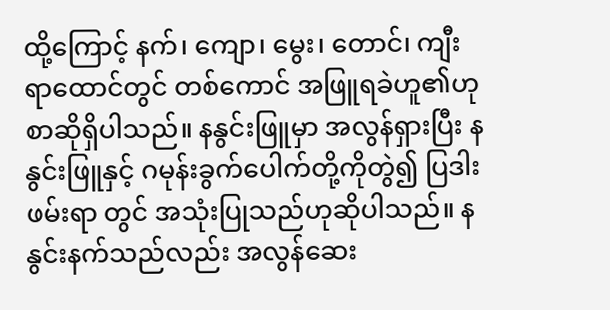ထို့ကြောင့် နက်၊ ကျော၊ မွေး၊ တောင်၊ ကျီးရာထောင်တွင် တစ်ကောင် အဖြူရခဲဟူ၏ဟု စာဆိုရှိပါသည်။ နနွင်းဖြူမှာ အလွန်ရှားပြီး နနွင်းဖြူနှင့် ဂမုန်းခွက်ပေါက်တို့ကိုတွဲ၍ ပြဒါးဖမ်းရာ တွင် အသုံးပြုသည်ဟုဆိုပါသည်။ နနွင်းနက်သည်လည်း အလွန်ဆေး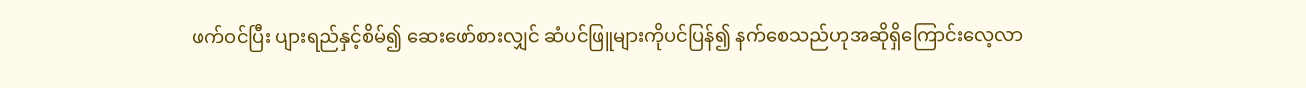ဖက်ဝင်ပြီး ပျားရည်နှင့်စိမ်၍ ဆေးဖော်စားလျှင် ဆံပင်ဖြူများကိုပင်ပြန်၍ နက်စေသည်ဟုအဆိုရှိကြောင်းလေ့လာ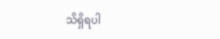သိရှိရပါ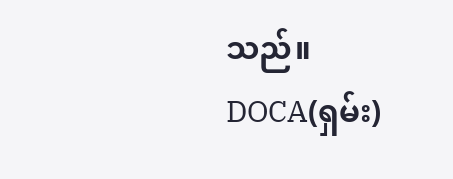သည်။
DOCA(ရှမ်း)